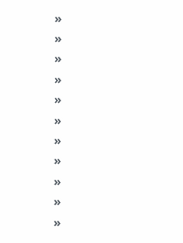»
»
»
»
»
»
»
»
»
»
»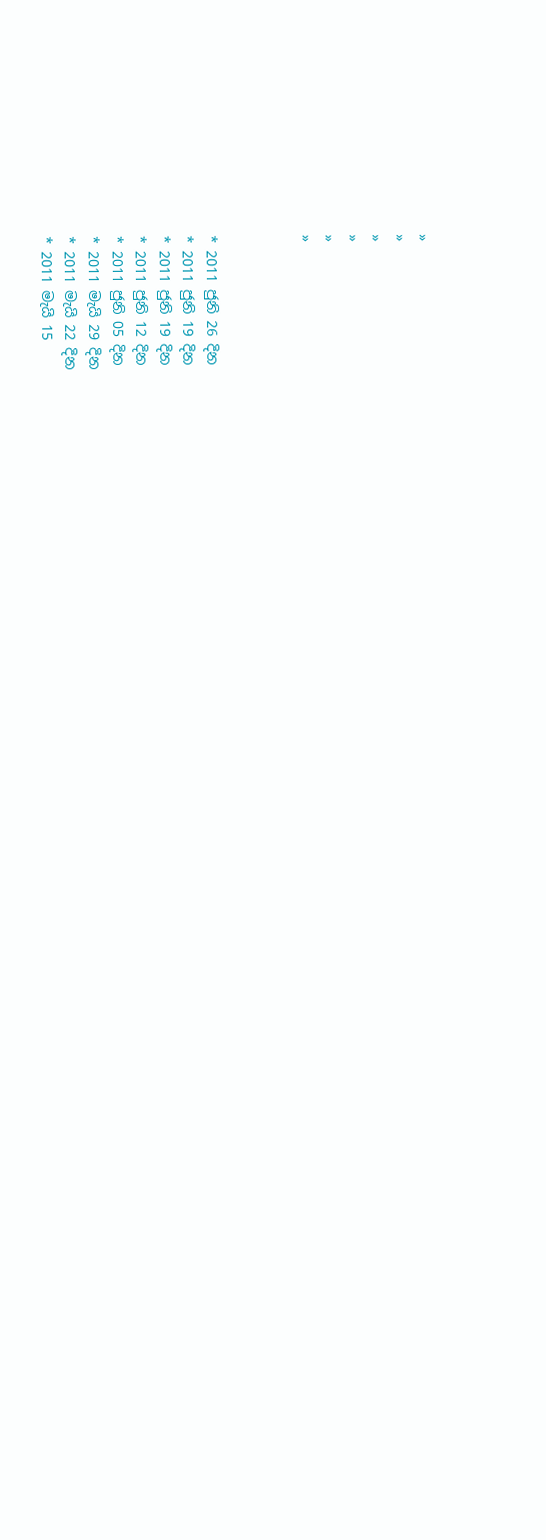»
»
»
»
»
»



* 2011 ජුනි 26 දින
* 2011 ජුනි 19 දින
* 2011 ජුනි 19 දින
* 2011 ජුනි 12 දින
* 2011 ජුනි 05 දින
* 2011 මැයි 29 දින
* 2011 මැයි 22 දින
* 2011 මැයි 15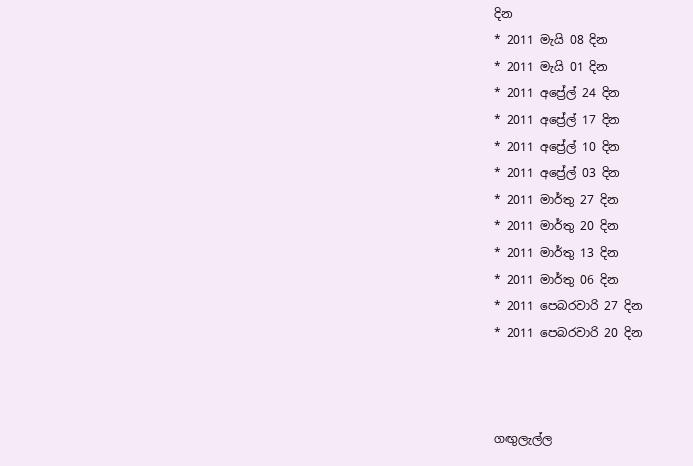දින
* 2011 මැයි 08 දින
* 2011 මැයි 01 දින
* 2011 අප්‍රේල් 24 දින
* 2011 අප්‍රේල් 17 දින
* 2011 අප්‍රේල් 10 දින
* 2011 අප්‍රේල් 03 දින
* 2011 මාර්තු 27 දින
* 2011 මාර්තු 20 දින
* 2011 මාර්තු 13 දින
* 2011 මාර්තු 06 දින
* 2011 පෙබරවාරි 27 දින
* 2011 පෙබරවාරි 20 දින



ගඟුලැල්ල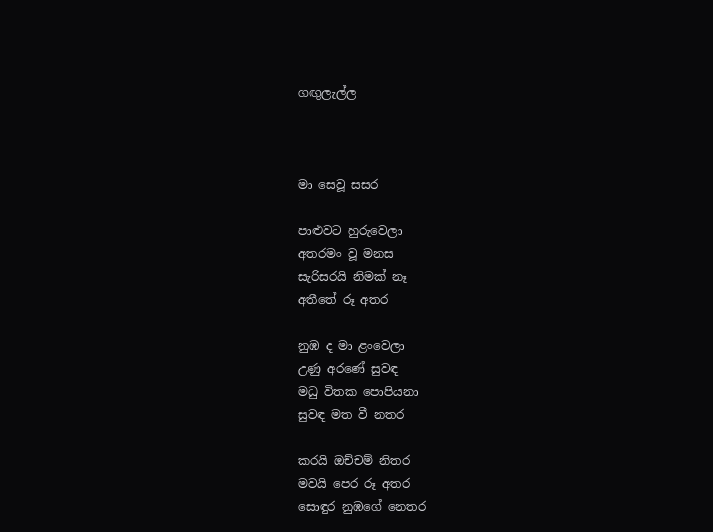ගඟුලැල්ල



මා සෙවූ සසර

පාළුවට හුරුවෙලා
අතරමං වූ මනස
සැරිසරයි නිමක් නෑ
අතීතේ රූ අතර

නුඹ ද මා ළංවෙලා
උණු අරණේ සුවඳ
මධු විතක පොපියනා
සුවඳ මත වී නතර

කරයි ඔච්චම් නිතර
මවයි පෙර රූ අතර
සොඳුර නුඹගේ නෙතර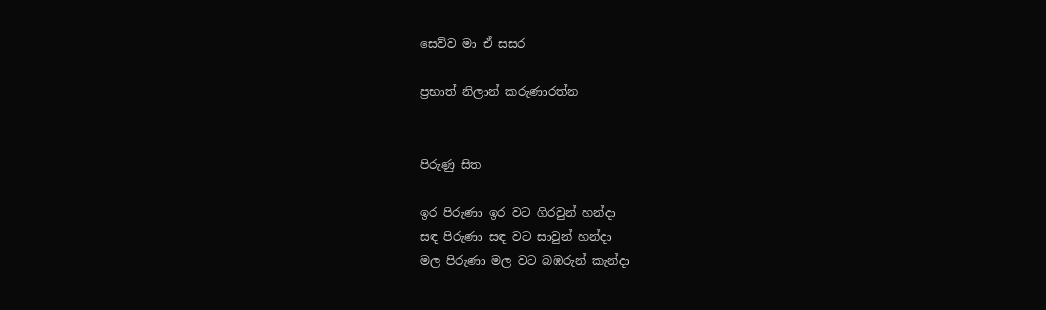සෙව්ව මා ඒ සසර

ප්‍රභාත් නිලාන් කරුණාරත්න


පිරුණු සිත

ඉර පිරුණා ඉර වට ගිරවුන් හන්දා
සඳ පිරුණා සඳ වට සාවුන් හන්දා
මල පිරුණා මල වට බඹරුන් කැන්දා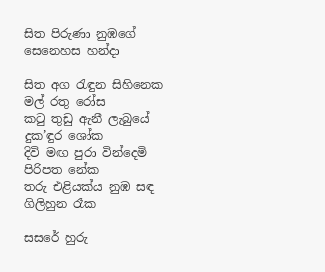සිත පිරුණා නුඹගේ සෙනෙහස හන්දා

සිත අග රැඳුන සිහිනෙක මල් රතු රෝස
කටු තුඩු ඇනී ලැබුයේ දුක’ඳුර ශෝක
දිවි මඟ පුරා වින්දෙමි පිරිපත නේක
තරු එළියක්ය නුඹ සඳ ගිලිහුන රෑක

සසරේ හුරු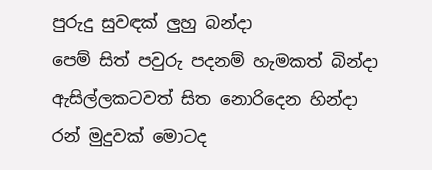පුරුදු සුවඳක් ලුහු බන්දා
පෙම් සිත් පවුරු පදනම් හැමකත් බින්දා
ඇසිල්ලකටවත් සිත නොරිදෙන හින්දා
රන් මුදුවක් මොටද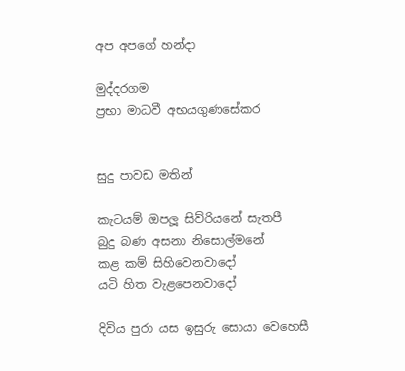අප අපගේ හන්දා

මුද්දරගම
ප්‍රභා මාධවී අභයගුණසේකර


සුදු පාවඩ මතින්

කැටයම් ඔපලූ සිව්රියනේ සැතපී
බුදු බණ අසනා නිසොල්මනේ
කළ කම් සිහිවෙනවාදෝ
යටි හිත වැළපෙනවාදෝ

දිවිය පුරා යස ඉසුරු සොයා වෙහෙසී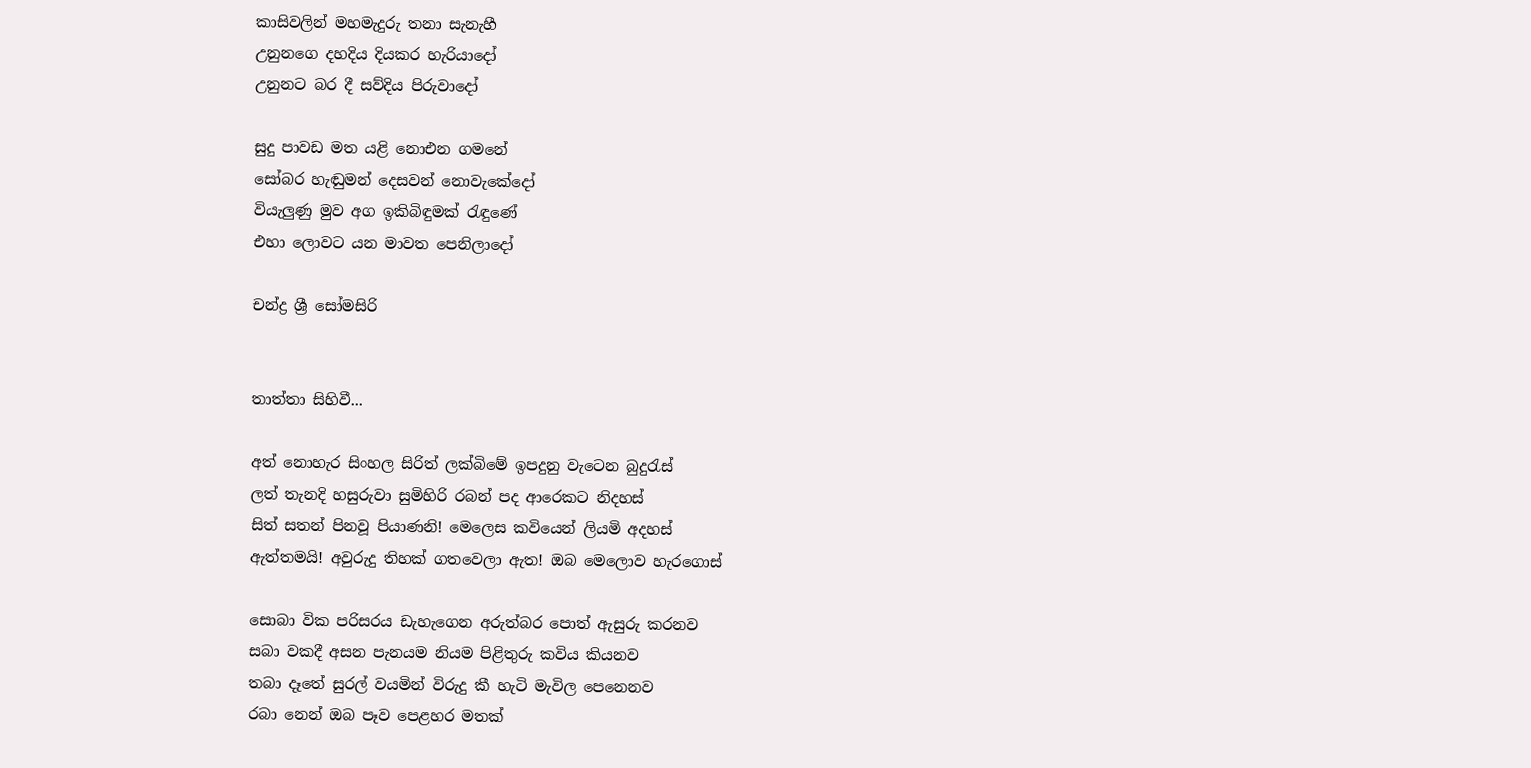කාසිවලින් මහමැදුරු තනා සැනැහී
උනුනගෙ දහදිය දියකර හැරියාදෝ
උනුනට බර දී සව්දිය පිරුවාදෝ

සුදු පාවඩ මත යළි නොඑන ගමනේ
සෝබර හැඬුමන් දෙසවන් නොවැකේදෝ
වියැලුණු මුව අග ඉකිබිඳුමක් රැඳුණේ
එහා ලොවට යන මාවත පෙනිලාදෝ

චන්ද්‍ර ශ්‍රී සෝමසිරි


තාත්තා සිහිවී...

අත් නොහැර සිංහල සිරිත් ලක්බිමේ ඉපදුනු වැටෙන බුදුරැස්
ලත් තැනදි හසුරුවා සුමිහිරි රබන් පද ආරෙකට නිදහස්
සිත් සතන් පිනවූ පියාණනි! මෙලෙස කවියෙන් ලියමි අදහස්
ඇත්තමයි! අවුරුදු තිහක් ගතවෙලා ඇත! ඔබ මෙලොව හැරගොස්

සොබා වික පරිසරය ඩැහැගෙන අරුත්බර පොත් ඇසුරු කරනව
සබා වකදී අසන පැනයම නියම පිළිතුරු කවිය කියනව
තබා දෑතේ සුරල් වයමින් විරුදු කී හැටි මැවිල පෙනෙනව
රබා නෙන් ඔබ පෑව පෙළහර මතක්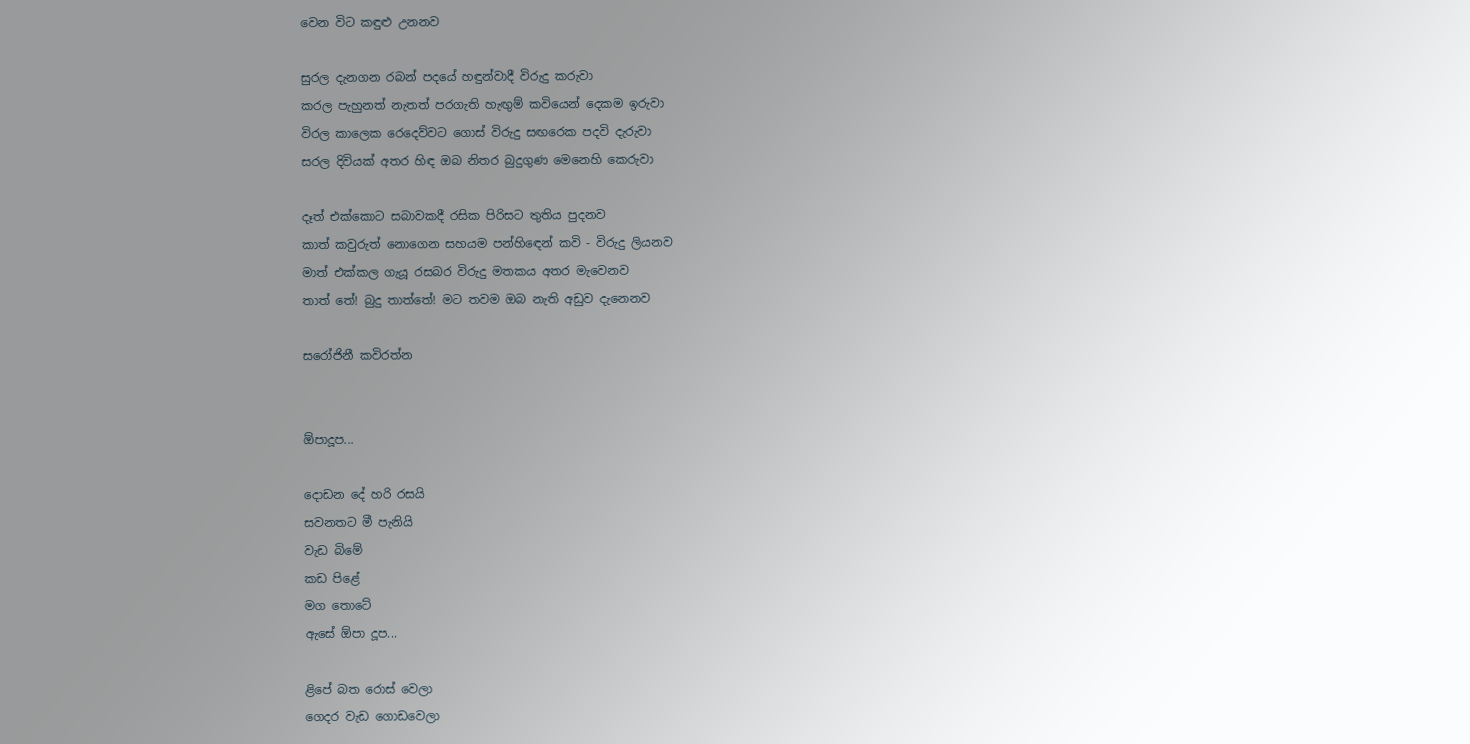වෙන විට කඳුළු උනනව

සුරල දැනගන රබන් පදයේ හඳුන්වාදී විරුදු කරුවා
කරල පැහුනත් නැතත් පරගැති හැඟුම් කවියෙන් දෙකම ඉරුවා
විරල කාලෙක රෙදෙව්වට ගොස් විරුදු සඟරෙක පදවි දැරුවා
සරල දිවියක් අතර හිඳ ඔබ නිතර බුදුගුණ මෙනෙහි කෙරුවා

දෑත් එක්කොට සබාවකදී රසික පිරිසට තුතිය පුදනව
කාත් කවුරුත් නොගෙන සහයම පන්හිඳෙන් කවි - විරුදු ලියනව
මාත් එක්කල ගැයූ රසබර විරුදු මතකය අතර මැවෙනව
තාත් තේ! බුදු තාත්තේ! මට තවම ඔබ නැති අඩුව දැනෙනව

සරෝජිනී කවිරත්න


ඕපාදූප...

දොඩන දේ හරි රසයි
සවනතට මී පැනියි
වැඩ බිමේ
කඩ පිළේ
මග තොටේ
ඇසේ ඕපා දූප...

ළිපේ බත රොස් වෙලා
ගෙදර වැඩ ගොඩවෙලා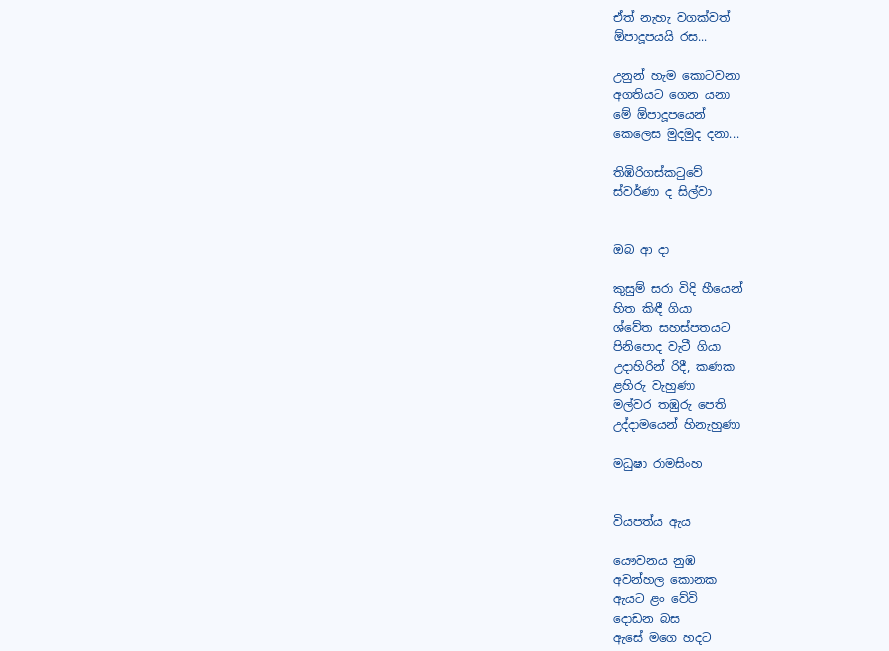ඒත් නැහැ වගක්වත්
ඕපාදූපයයි රස...

උනුන් හැම කොටවනා
අගතියට ගෙන යනා
මේ ඕපාදූපයෙන්
කෙලෙස මුදමුද දනා...

තිඹිරිගස්කටුවේ
ස්වර්ණා ද සිල්වා


ඔබ ආ දා

කුසුම් සරා විදි හීයෙන්
හිත කිඳී ගියා
ශ්වේත සහස්පතයට
පිනිපොද වැටී ගියා
උදාහිරින් රිදී, කණක
ළහිරු වැහුණා
මල්වර තඹුරු පෙති
උද්දාමයෙන් හිනැහුණා

මධුෂා රාමසිංහ


වියපත්ය ඇය

යෞවනය නුඹ
අවන්හල කොනක
ඇයට ළං වේවි
දොඩන බස
ඇසේ මගෙ හදට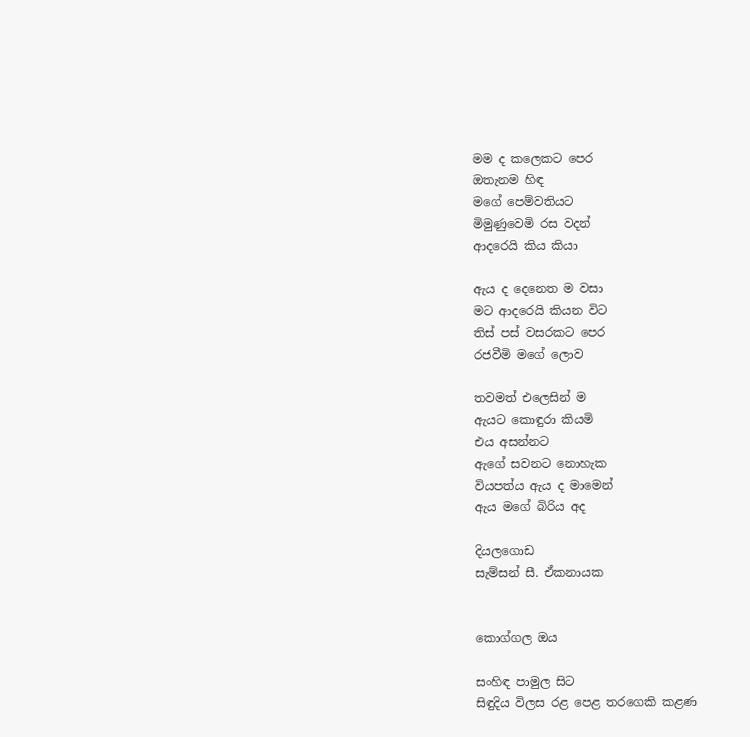මම ද කලෙකට පෙර
ඔතැනම හිඳ
මගේ පෙම්වතියට
මිමුණුවෙමි රස වදන්
ආදරෙයි කිය කියා

ඇය ද දෙනෙත ම වසා
මට ආදරෙයි කියන විට
තිස් පස් වසරකට පෙර
රජවීමි මගේ ලොව

තවමත් එලෙසින් ම
ඇයට කොඳුරා කියමි
එය අසන්නට
ඇගේ සවනට නොහැක
වියපත්ය ඇය ද මාමෙන්
ඇය මගේ බිරිය අද

දියලගොඩ
සැම්සන් සී. ඒකනායක


කොග්ගල ඔය

සංහිඳ පාමුල සිට
සිඳුදිය විලස රළ පෙළ තරගෙකි කළණ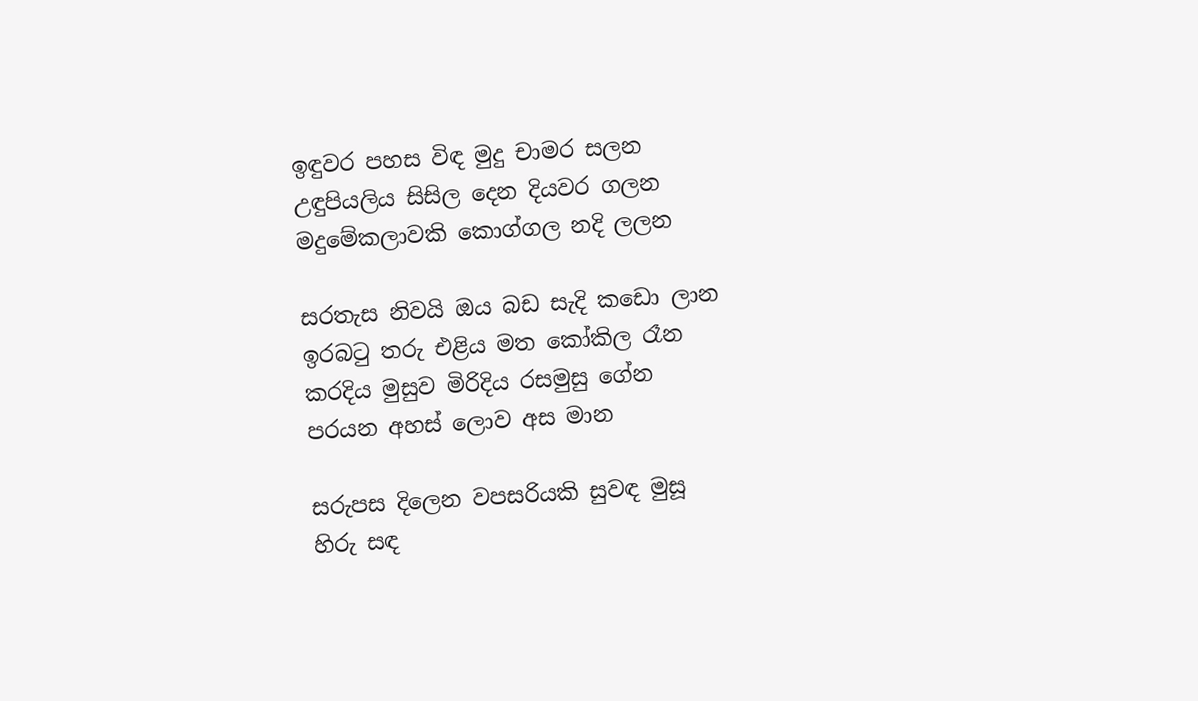ඉඳුවර පහස විඳ මුදු චාමර සලන
උඳුපියලිය සිසිල දෙන දියවර ගලන
මදුමේකලාවකි කොග්ගල නදි ලලන

සරතැස නිවයි ඔය බඩ සැදි කඩො ලාන
ඉරබටු තරු එළිය මත කෝකිල රෑන
කරදිය මුසුව මිරිදිය රසමුසු ගේන
පරයන අහස් ලොව අස මාන

සරුපස දිලෙන වපසරියකි සුවඳ මුසූ
හිරු සඳ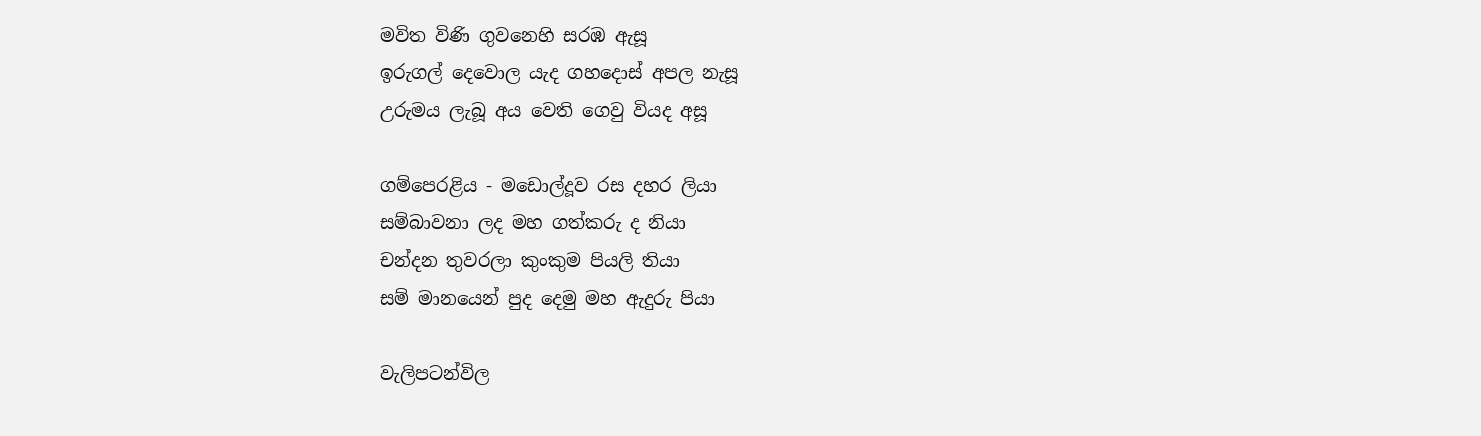මවිත විණි ගුවනෙහි සරඹ ඇසූ
ඉරුගල් දෙවොල යැද ගහදොස් අපල නැසූ
උරුමය ලැබූ අය වෙති ගෙවු වියද අසූ

ගම්පෙරළිය - මඩොල්දූව රස දහර ලියා
සම්බාවනා ලද මහ ගත්කරු ද නියා
චන්දන තුවරලා කුංකුම පියලි තියා
සම් මානයෙන් පුද දෙමු මහ ඇදුරු පියා

වැලිපටන්විල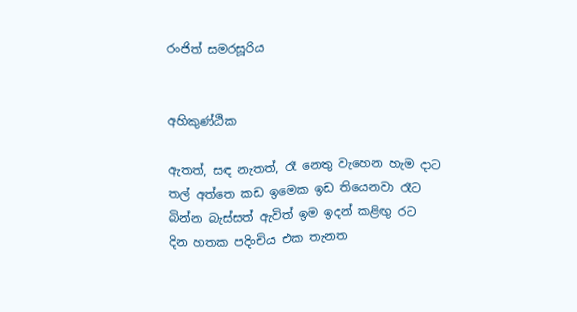රංජිත් සමරසූරිය


අහිකුණ්ඨික

ඇතත්, සඳ නැතත්, රෑ නෙතු වැහෙන හැම දාට
තල් අත්තෙ කඩ ඉමෙක ඉඩ තියෙනවා රෑට
බින්න බැස්සත් ඇවිත් ඉම ඉදන් කළිඟු රට
දින හතක පදිංචිය එක තැනත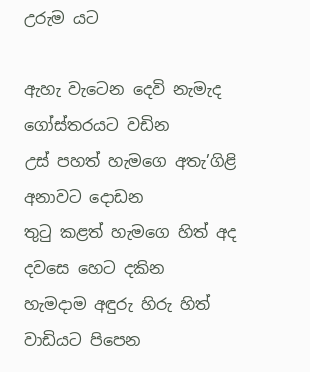උරුම යට

ඇහැ වැටෙන දෙවි නැමැද ගෝස්තරයට වඩින
උස් පහත් හැමගෙ අතැ’ගිළි අනාවට දොඩන
තුටු කළත් හැමගෙ හිත් අද දවසෙ හෙට දකින
හැමදාම අඳුරු හිරු හිත් වාඩියට පිපෙන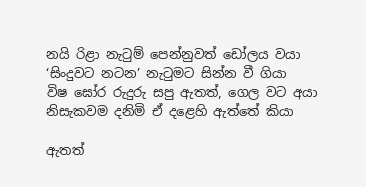නයි රිළා නැටුම් පෙන්නුවත් ඩෝලය වයා
‘සිංදුවට නටන’ නැටුමට සින්න වී ගියා
විෂ ඝෝර රුදුරු සපු ඇතත්, ගෙල වට අයා
නිසැකවම දනිමි ඒ දළෙහි ඇත්තේ කියා

ඇතත්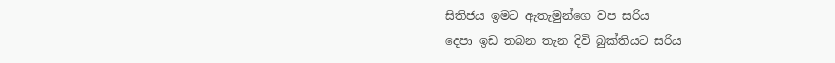සිතිජය ඉමට ඇතැමුන්ගෙ වප සරිය
දෙපා ඉඩ තබන තැන දිවි බුක්තියට සරිය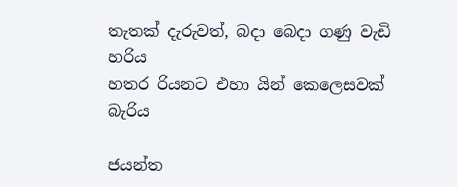තැතක් දැරුවත්, බදා බෙදා ගණු වැඩි හරිය
හතර රියනට එහා යින් කෙලෙසවක් බැරිය

ජයන්ත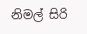නිමල් සිරි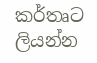කර්තෘට ලියන්න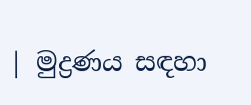| මුද්‍රණය සඳහා